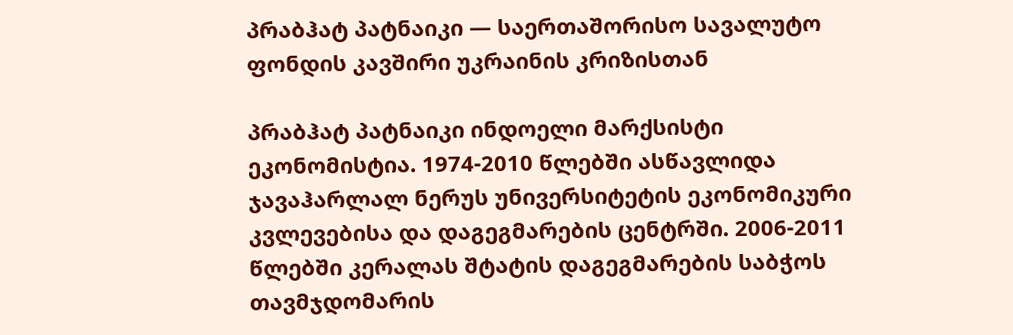პრაბჰატ პატნაიკი — საერთაშორისო სავალუტო ფონდის კავშირი უკრაინის კრიზისთან

პრაბჰატ პატნაიკი ინდოელი მარქსისტი ეკონომისტია. 1974-2010 წლებში ასწავლიდა ჯავაჰარლალ ნერუს უნივერსიტეტის ეკონომიკური კვლევებისა და დაგეგმარების ცენტრში. 2006-2011 წლებში კერალას შტატის დაგეგმარების საბჭოს თავმჯდომარის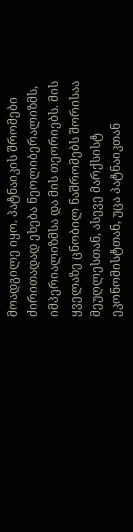მოადგილე იყო. პატნაიკის შრომები ძირითადად ეხება ნეოლიბერალიზმს, იმპერიალიზმსა და მის თეორიებს. მის ყველაზე ცნობილ ნაშრომებს შორისაა მეუღლესთან, ასევე მარქსისტ ეკონომისტთან, უცა პატნაიკთან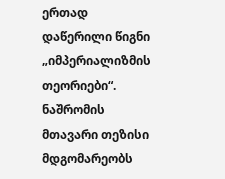ერთად დაწერილი წიგნი „იმპერიალიზმის თეორიები“. ნაშრომის მთავარი თეზისი მდგომარეობს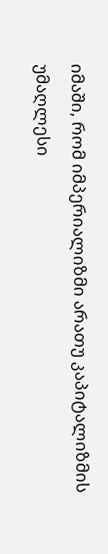იმაში, რომ იმპერიალიზმი არათუ კაპიტალიზმის უმაღლესი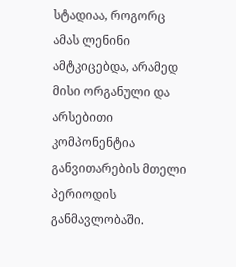სტადიაა, როგორც ამას ლენინი ამტკიცებდა, არამედ მისი ორგანული და არსებითი კომპონენტია განვითარების მთელი პერიოდის განმავლობაში.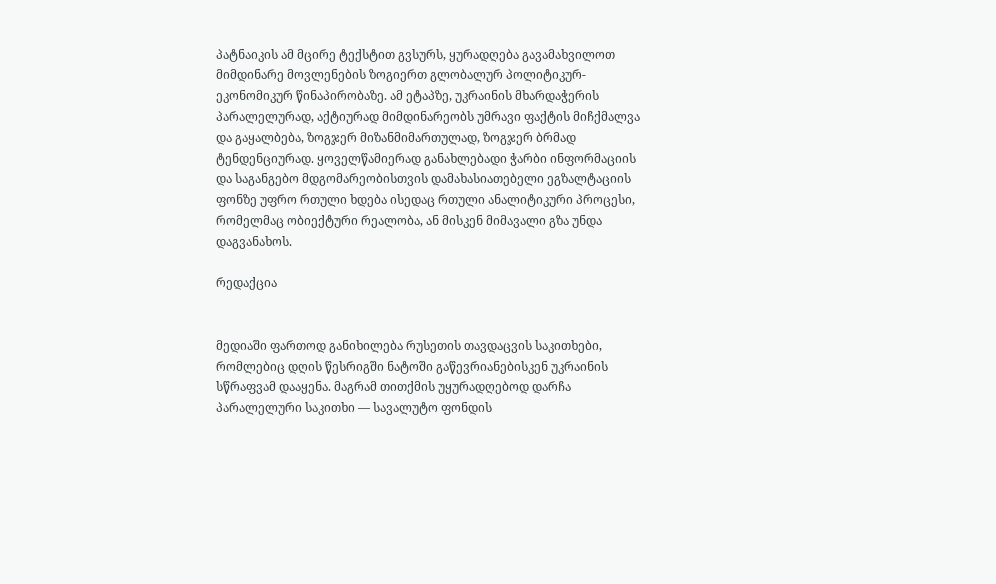პატნაიკის ამ მცირე ტექსტით გვსურს, ყურადღება გავამახვილოთ მიმდინარე მოვლენების ზოგიერთ გლობალურ პოლიტიკურ-ეკონომიკურ წინაპირობაზე. ამ ეტაპზე, უკრაინის მხარდაჭერის პარალელურად, აქტიურად მიმდინარეობს უმრავი ფაქტის მიჩქმალვა და გაყალბება, ზოგჯერ მიზანმიმართულად, ზოგჯერ ბრმად ტენდენციურად. ყოველწამიერად განახლებადი ჭარბი ინფორმაციის და საგანგებო მდგომარეობისთვის დამახასიათებელი ეგზალტაციის ფონზე უფრო რთული ხდება ისედაც რთული ანალიტიკური პროცესი, რომელმაც ობიექტური რეალობა, ან მისკენ მიმავალი გზა უნდა დაგვანახოს.

რედაქცია


მედიაში ფართოდ განიხილება რუსეთის თავდაცვის საკითხები, რომლებიც დღის წესრიგში ნატოში გაწევრიანებისკენ უკრაინის სწრაფვამ დააყენა. მაგრამ თითქმის უყურადღებოდ დარჩა პარალელური საკითხი — სავალუტო ფონდის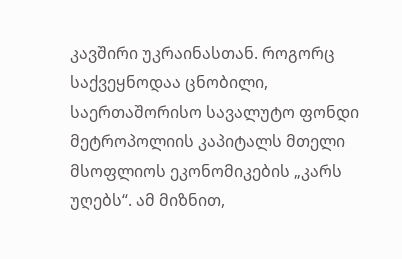კავშირი უკრაინასთან. როგორც საქვეყნოდაა ცნობილი, საერთაშორისო სავალუტო ფონდი მეტროპოლიის კაპიტალს მთელი მსოფლიოს ეკონომიკების „კარს უღებს“. ამ მიზნით,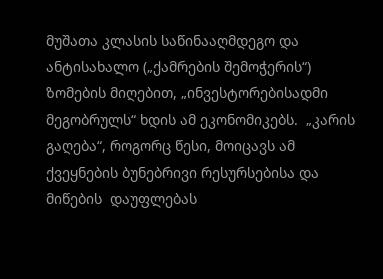მუშათა კლასის საწინააღმდეგო და ანტისახალო („ქამრების შემოჭერის“) ზომების მიღებით, „ინვესტორებისადმი მეგობრულს“ ხდის ამ ეკონომიკებს.  „კარის გაღება“, როგორც წესი, მოიცავს ამ ქვეყნების ბუნებრივი რესურსებისა და მიწების  დაუფლებას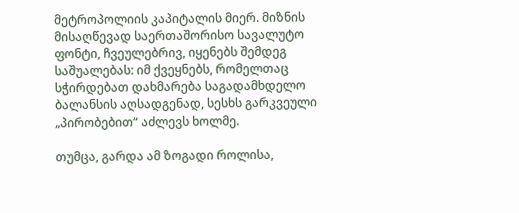მეტროპოლიის კაპიტალის მიერ. მიზნის მისაღწევად საერთაშორისო სავალუტო ფონტი, ჩვეულებრივ, იყენებს შემდეგ საშუალებას: იმ ქვეყნებს, რომელთაც სჭირდებათ დახმარება საგადამხდელო ბალანსის აღსადგენად, სესხს გარკვეული „პირობებით“ აძლევს ხოლმე.

თუმცა, გარდა ამ ზოგადი როლისა,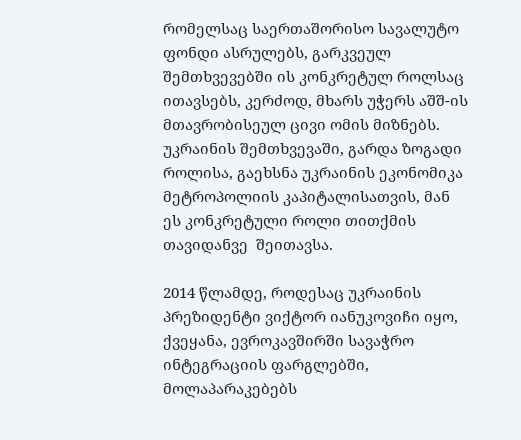რომელსაც საერთაშორისო სავალუტო ფონდი ასრულებს, გარკვეულ შემთხვევებში ის კონკრეტულ როლსაც ითავსებს, კერძოდ, მხარს უჭერს აშშ-ის მთავრობისეულ ცივი ომის მიზნებს. უკრაინის შემთხვევაში, გარდა ზოგადი როლისა, გაეხსნა უკრაინის ეკონომიკა მეტროპოლიის კაპიტალისათვის, მან ეს კონკრეტული როლი თითქმის თავიდანვე  შეითავსა.

2014 წლამდე, როდესაც უკრაინის პრეზიდენტი ვიქტორ იანუკოვიჩი იყო, ქვეყანა, ევროკავშირში სავაჭრო ინტეგრაციის ფარგლებში, მოლაპარაკებებს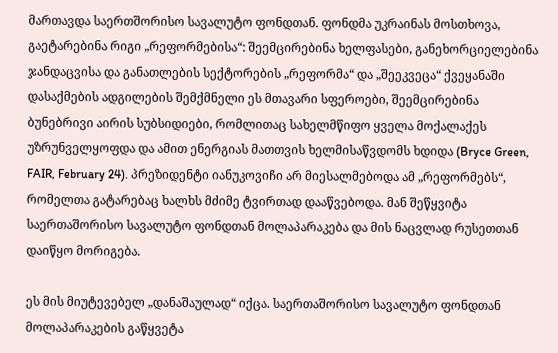მართავდა საერთშორისო სავალუტო ფონდთან. ფონდმა უკრაინას მოსთხოვა, გაეტარებინა რიგი „რეფორმებისა“: შეემცირებინა ხელფასები, განეხორციელებინა ჯანდაცვისა და განათლების სექტორების „რეფორმა“ და „შეეკვეცა“ ქვეყანაში დასაქმების ადგილების შემქმნელი ეს მთავარი სფეროები, შეემცირებინა ბუნებრივი აირის სუბსიდიები, რომლითაც სახელმწიფო ყველა მოქალაქეს უზრუნველყოფდა და ამით ენერგიას მათთვის ხელმისაწვდომს ხდიდა (Bryce Green, FAIR, February 24). პრეზიდენტი იანუკოვიჩი არ მიესალმებოდა ამ „რეფორმებს“, რომელთა გატარებაც ხალხს მძიმე ტვირთად დააწვებოდა. მან შეწყვიტა საერთაშორისო სავალუტო ფონდთან მოლაპარაკება და მის ნაცვლად რუსეთთან დაიწყო მორიგება.

ეს მის მიუტევებელ „დანაშაულად“ იქცა. საერთაშორისო სავალუტო ფონდთან მოლაპარაკების გაწყვეტა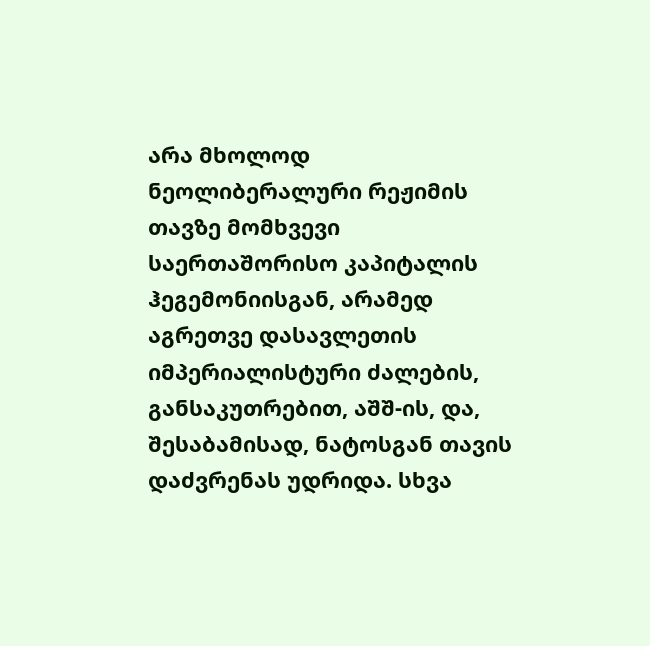არა მხოლოდ ნეოლიბერალური რეჟიმის თავზე მომხვევი  საერთაშორისო კაპიტალის ჰეგემონიისგან, არამედ აგრეთვე დასავლეთის იმპერიალისტური ძალების, განსაკუთრებით, აშშ-ის, და, შესაბამისად, ნატოსგან თავის დაძვრენას უდრიდა. სხვა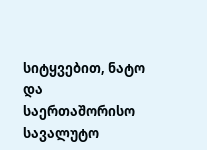სიტყვებით, ნატო და საერთაშორისო სავალუტო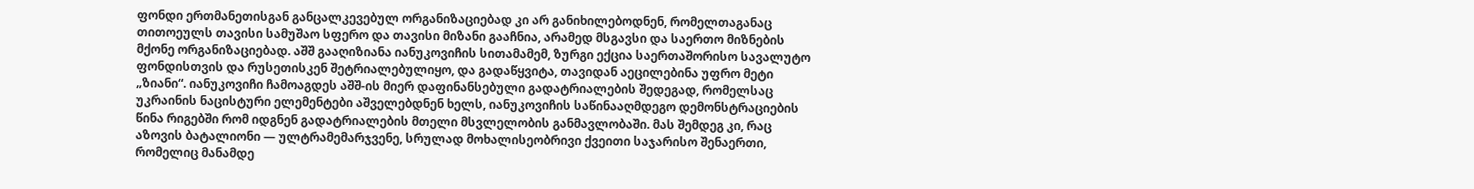ფონდი ერთმანეთისგან განცალკევებულ ორგანიზაციებად კი არ განიხილებოდნენ, რომელთაგანაც თითოეულს თავისი სამუშაო სფერო და თავისი მიზანი გააჩნია, არამედ მსგავსი და საერთო მიზნების მქონე ორგანიზაციებად. აშშ გააღიზიანა იანუკოვიჩის სითამამემ, ზურგი ექცია საერთაშორისო სავალუტო ფონდისთვის და რუსეთისკენ შეტრიალებულიყო, და გადაწყვიტა, თავიდან აეცილებინა უფრო მეტი „ზიანი“. იანუკოვიჩი ჩამოაგდეს აშშ-ის მიერ დაფინანსებული გადატრიალების შედეგად, რომელსაც უკრაინის ნაცისტური ელემენტები აშველებდნენ ხელს, იანუკოვიჩის საწინააღმდეგო დემონსტრაციების წინა რიგებში რომ იდგნენ გადატრიალების მთელი მსვლელობის განმავლობაში. მას შემდეგ კი, რაც აზოვის ბატალიონი — ულტრამემარჯვენე, სრულად მოხალისეობრივი ქვეითი საჯარისო შენაერთი, რომელიც მანამდე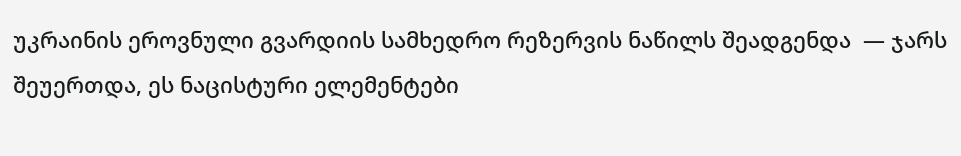უკრაინის ეროვნული გვარდიის სამხედრო რეზერვის ნაწილს შეადგენდა  — ჯარს შეუერთდა, ეს ნაცისტური ელემენტები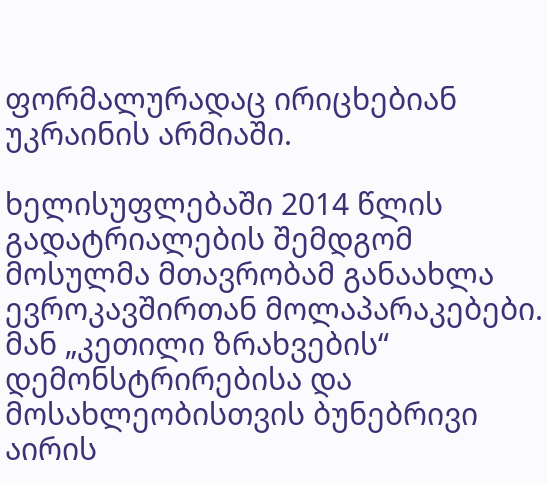ფორმალურადაც ირიცხებიან უკრაინის არმიაში.

ხელისუფლებაში 2014 წლის გადატრიალების შემდგომ მოსულმა მთავრობამ განაახლა ევროკავშირთან მოლაპარაკებები. მან „კეთილი ზრახვების“ დემონსტრირებისა და მოსახლეობისთვის ბუნებრივი აირის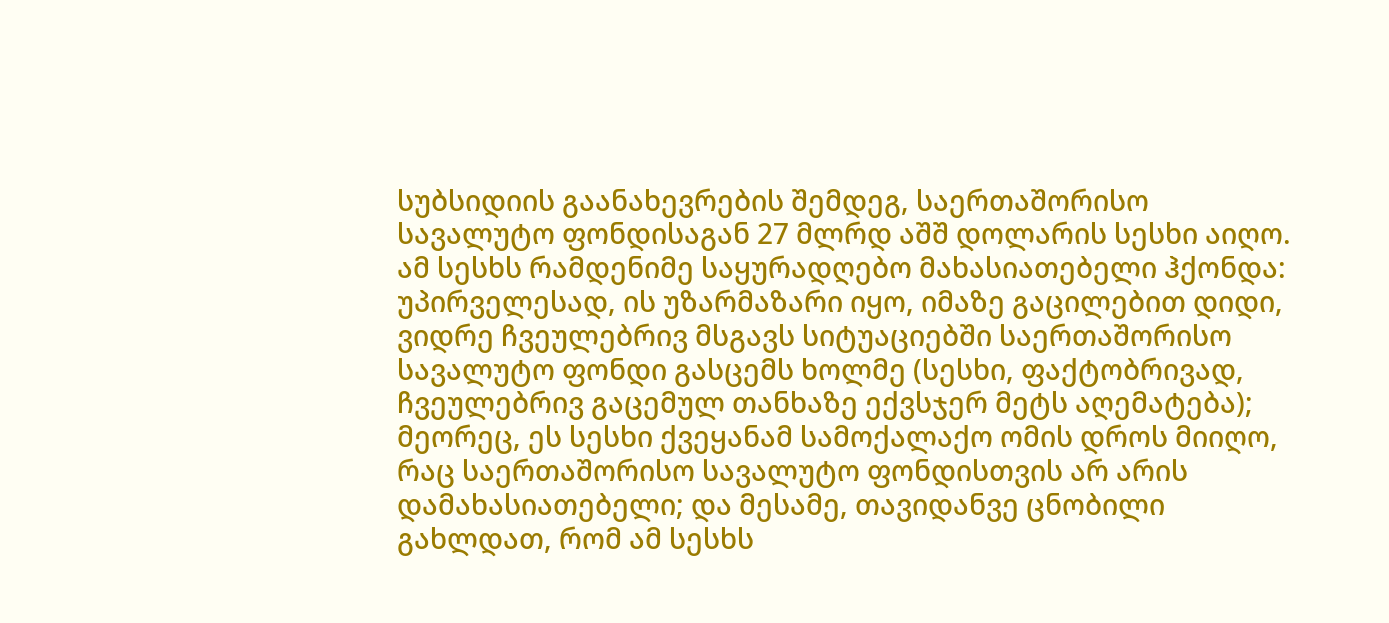სუბსიდიის გაანახევრების შემდეგ, საერთაშორისო სავალუტო ფონდისაგან 27 მლრდ აშშ დოლარის სესხი აიღო. ამ სესხს რამდენიმე საყურადღებო მახასიათებელი ჰქონდა: უპირველესად, ის უზარმაზარი იყო, იმაზე გაცილებით დიდი, ვიდრე ჩვეულებრივ მსგავს სიტუაციებში საერთაშორისო სავალუტო ფონდი გასცემს ხოლმე (სესხი, ფაქტობრივად, ჩვეულებრივ გაცემულ თანხაზე ექვსჯერ მეტს აღემატება); მეორეც, ეს სესხი ქვეყანამ სამოქალაქო ომის დროს მიიღო, რაც საერთაშორისო სავალუტო ფონდისთვის არ არის დამახასიათებელი; და მესამე, თავიდანვე ცნობილი გახლდათ, რომ ამ სესხს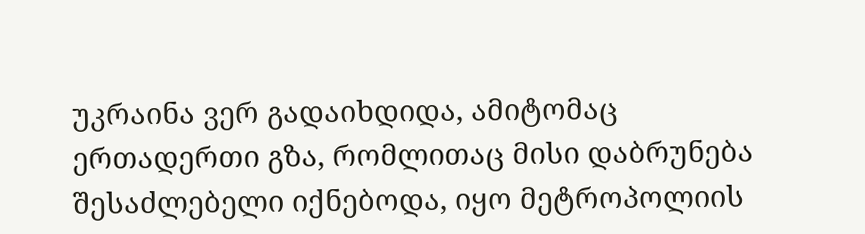უკრაინა ვერ გადაიხდიდა, ამიტომაც ერთადერთი გზა, რომლითაც მისი დაბრუნება შესაძლებელი იქნებოდა, იყო მეტროპოლიის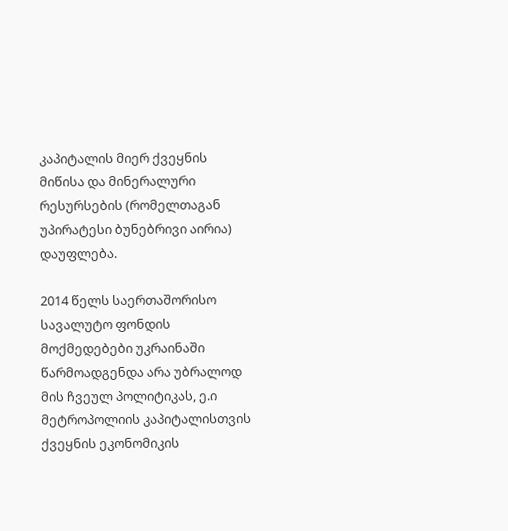კაპიტალის მიერ ქვეყნის მიწისა და მინერალური რესურსების (რომელთაგან უპირატესი ბუნებრივი აირია) დაუფლება.

2014 წელს საერთაშორისო სავალუტო ფონდის მოქმედებები უკრაინაში წარმოადგენდა არა უბრალოდ მის ჩვეულ პოლიტიკას, ე.ი მეტროპოლიის კაპიტალისთვის ქვეყნის ეკონომიკის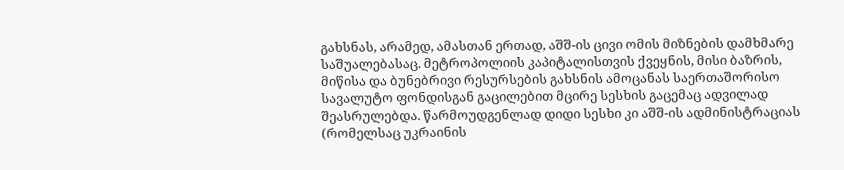გახსნას, არამედ, ამასთან ერთად, აშშ-ის ცივი ომის მიზნების დამხმარე საშუალებასაც. მეტროპოლიის კაპიტალისთვის ქვეყნის, მისი ბაზრის, მიწისა და ბუნებრივი რესურსების გახსნის ამოცანას საერთაშორისო სავალუტო ფონდისგან გაცილებით მცირე სესხის გაცემაც ადვილად შეასრულებდა. წარმოუდგენლად დიდი სესხი კი აშშ-ის ადმინისტრაციას (რომელსაც უკრაინის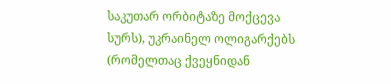საკუთარ ორბიტაზე მოქცევა სურს), უკრაინელ ოლიგარქებს (რომელთაც ქვეყნიდან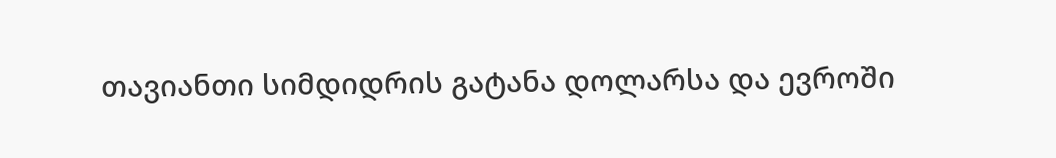თავიანთი სიმდიდრის გატანა დოლარსა და ევროში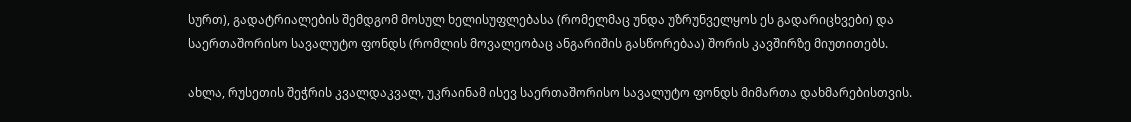სურთ), გადატრიალების შემდგომ მოსულ ხელისუფლებასა (რომელმაც უნდა უზრუნველყოს ეს გადარიცხვები) და საერთაშორისო სავალუტო ფონდს (რომლის მოვალეობაც ანგარიშის გასწორებაა) შორის კავშირზე მიუთითებს.

ახლა, რუსეთის შეჭრის კვალდაკვალ, უკრაინამ ისევ საერთაშორისო სავალუტო ფონდს მიმართა დახმარებისთვის.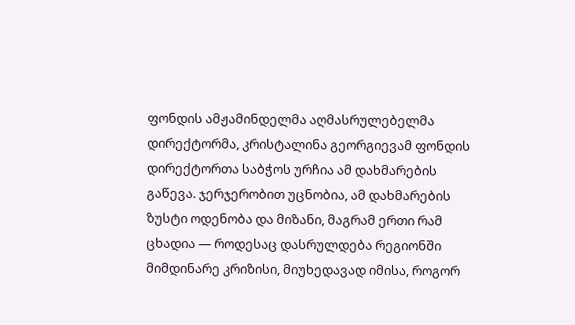ფონდის ამჟამინდელმა აღმასრულებელმა დირექტორმა, კრისტალინა გეორგიევამ ფონდის დირექტორთა საბჭოს ურჩია ამ დახმარების გაწევა. ჯერჯერობით უცნობია, ამ დახმარების ზუსტი ოდენობა და მიზანი, მაგრამ ერთი რამ ცხადია — როდესაც დასრულდება რეგიონში მიმდინარე კრიზისი, მიუხედავად იმისა, როგორ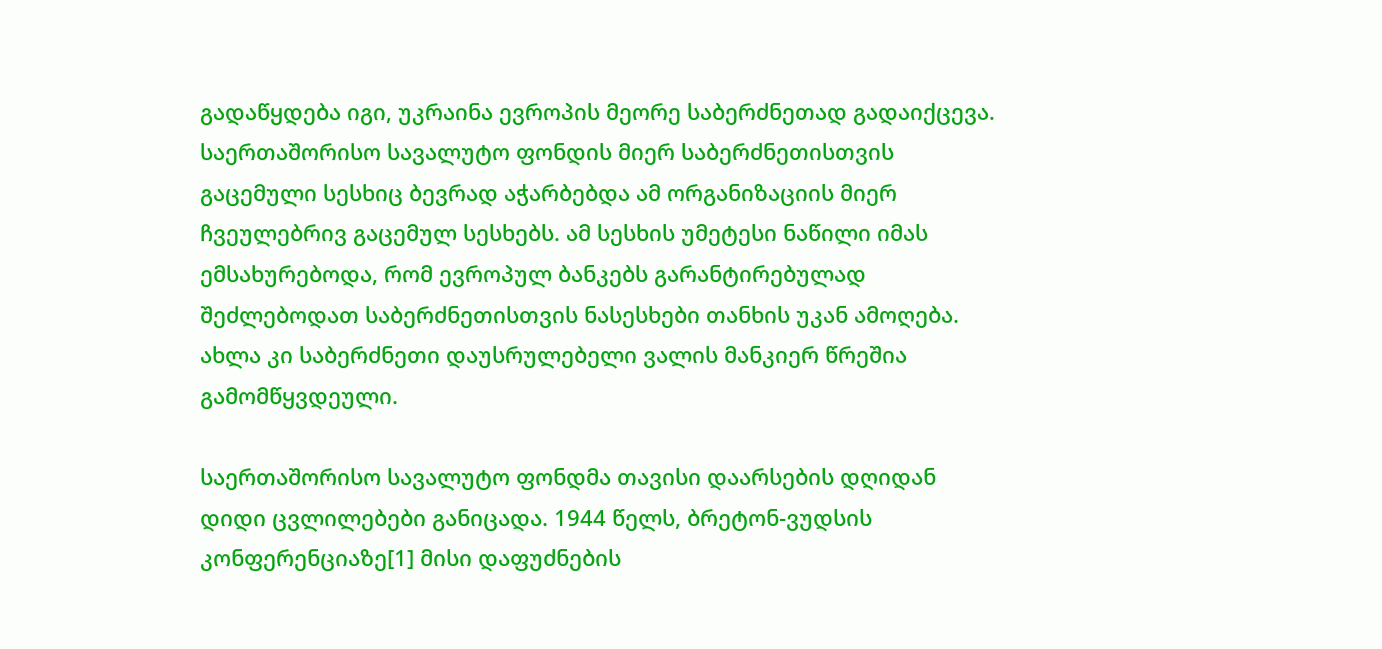გადაწყდება იგი, უკრაინა ევროპის მეორე საბერძნეთად გადაიქცევა. საერთაშორისო სავალუტო ფონდის მიერ საბერძნეთისთვის გაცემული სესხიც ბევრად აჭარბებდა ამ ორგანიზაციის მიერ ჩვეულებრივ გაცემულ სესხებს. ამ სესხის უმეტესი ნაწილი იმას ემსახურებოდა, რომ ევროპულ ბანკებს გარანტირებულად შეძლებოდათ საბერძნეთისთვის ნასესხები თანხის უკან ამოღება. ახლა კი საბერძნეთი დაუსრულებელი ვალის მანკიერ წრეშია გამომწყვდეული.

საერთაშორისო სავალუტო ფონდმა თავისი დაარსების დღიდან დიდი ცვლილებები განიცადა. 1944 წელს, ბრეტონ-ვუდსის კონფერენციაზე[1] მისი დაფუძნების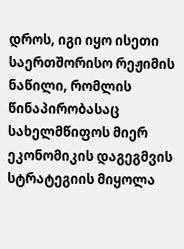დროს, იგი იყო ისეთი საერთშორისო რეჟიმის ნაწილი, რომლის წინაპირობასაც სახელმწიფოს მიერ ეკონომიკის დაგეგმვის სტრატეგიის მიყოლა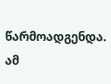წარმოადგენდა. ამ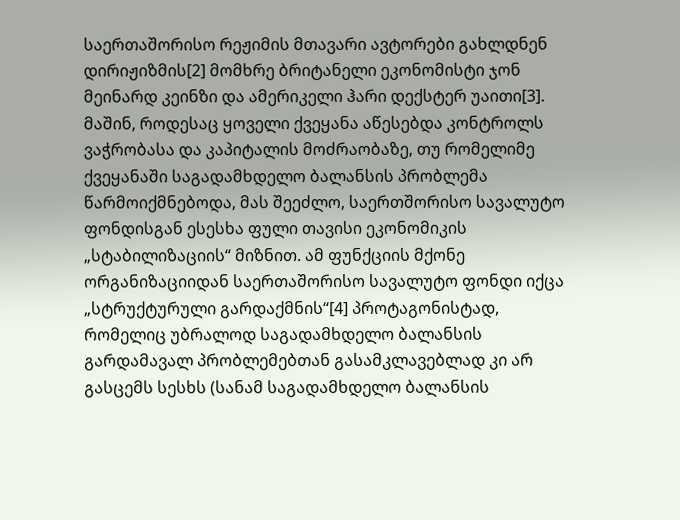საერთაშორისო რეჟიმის მთავარი ავტორები გახლდნენ დირიჟიზმის[2] მომხრე ბრიტანელი ეკონომისტი ჯონ მეინარდ კეინზი და ამერიკელი ჰარი დექსტერ უაითი[3]. მაშინ, როდესაც ყოველი ქვეყანა აწესებდა კონტროლს ვაჭრობასა და კაპიტალის მოძრაობაზე, თუ რომელიმე ქვეყანაში საგადამხდელო ბალანსის პრობლემა წარმოიქმნებოდა, მას შეეძლო, საერთშორისო სავალუტო ფონდისგან ესესხა ფული თავისი ეკონომიკის „სტაბილიზაციის“ მიზნით. ამ ფუნქციის მქონე ორგანიზაციიდან საერთაშორისო სავალუტო ფონდი იქცა „სტრუქტურული გარდაქმნის“[4] პროტაგონისტად, რომელიც უბრალოდ საგადამხდელო ბალანსის გარდამავალ პრობლემებთან გასამკლავებლად კი არ გასცემს სესხს (სანამ საგადამხდელო ბალანსის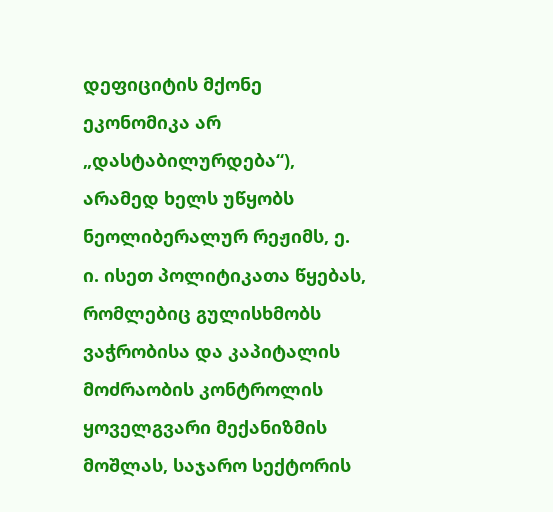დეფიციტის მქონე ეკონომიკა არ „დასტაბილურდება“), არამედ ხელს უწყობს ნეოლიბერალურ რეჟიმს, ე. ი. ისეთ პოლიტიკათა წყებას, რომლებიც გულისხმობს ვაჭრობისა და კაპიტალის მოძრაობის კონტროლის ყოველგვარი მექანიზმის მოშლას, საჯარო სექტორის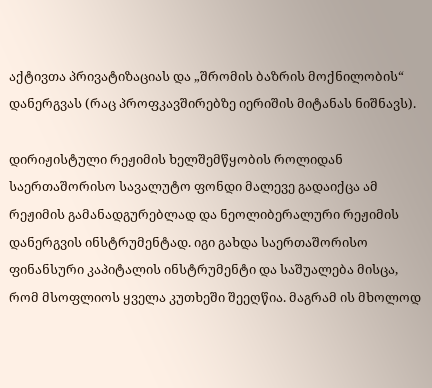აქტივთა პრივატიზაციას და „შრომის ბაზრის მოქნილობის“ დანერგვას (რაც პროფკავშირებზე იერიშის მიტანას ნიშნავს).

დირიჟისტული რეჟიმის ხელშემწყობის როლიდან საერთაშორისო სავალუტო ფონდი მალევე გადაიქცა ამ რეჟიმის გამანადგურებლად და ნეოლიბერალური რეჟიმის დანერგვის ინსტრუმენტად. იგი გახდა საერთაშორისო ფინანსური კაპიტალის ინსტრუმენტი და საშუალება მისცა, რომ მსოფლიოს ყველა კუთხეში შეეღწია. მაგრამ ის მხოლოდ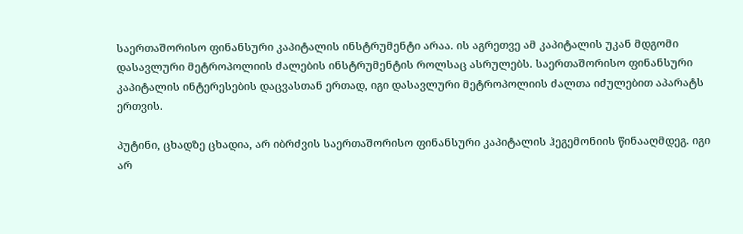საერთაშორისო ფინანსური კაპიტალის ინსტრუმენტი არაა. ის აგრეთვე ამ კაპიტალის უკან მდგომი დასავლური მეტროპოლიის ძალების ინსტრუმენტის როლსაც ასრულებს. საერთაშორისო ფინანსური კაპიტალის ინტერესების დაცვასთან ერთად, იგი დასავლური მეტროპოლიის ძალთა იძულებით აპარატს ერთვის.

პუტინი, ცხადზე ცხადია, არ იბრძვის საერთაშორისო ფინანსური კაპიტალის ჰეგემონიის წინააღმდეგ. იგი არ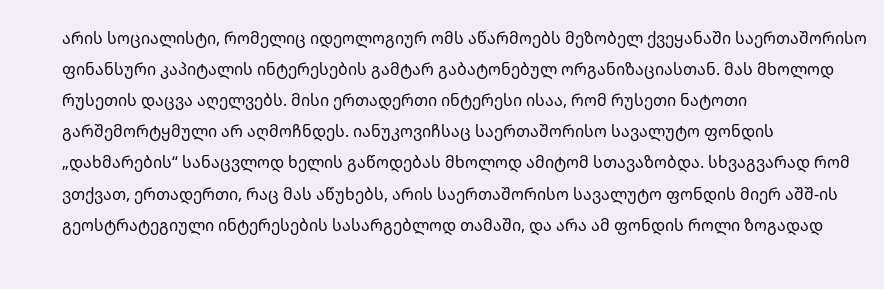არის სოციალისტი, რომელიც იდეოლოგიურ ომს აწარმოებს მეზობელ ქვეყანაში საერთაშორისო ფინანსური კაპიტალის ინტერესების გამტარ გაბატონებულ ორგანიზაციასთან. მას მხოლოდ რუსეთის დაცვა აღელვებს. მისი ერთადერთი ინტერესი ისაა, რომ რუსეთი ნატოთი გარშემორტყმული არ აღმოჩნდეს. იანუკოვიჩსაც საერთაშორისო სავალუტო ფონდის „დახმარების“ სანაცვლოდ ხელის გაწოდებას მხოლოდ ამიტომ სთავაზობდა. სხვაგვარად რომ ვთქვათ, ერთადერთი, რაც მას აწუხებს, არის საერთაშორისო სავალუტო ფონდის მიერ აშშ-ის გეოსტრატეგიული ინტერესების სასარგებლოდ თამაში, და არა ამ ფონდის როლი ზოგადად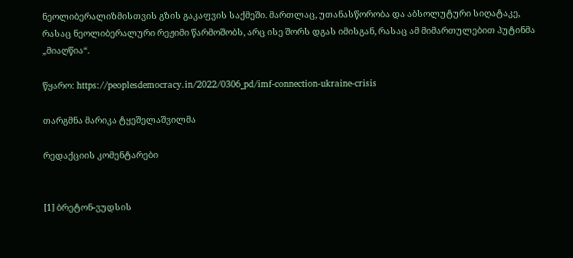ნეოლიბერალიზმისთვის გზის გაკაფვის საქმეში. მართლაც, უთანასწორობა და აბსოლუტური სიღატაკე, რასაც ნეოლიბერალური რეჟიმი წარმოშობს, არც ისე შორს დგას იმისგან, რასაც ამ მიმართულებით პუტინმა „მიაღწია“.

წყარო: https://peoplesdemocracy.in/2022/0306_pd/imf-connection-ukraine-crisis

თარგმნა მარიკა ტყეშელაშვილმა

რედაქციის კომენტარები


[1] ბრეტონ-ვუდსის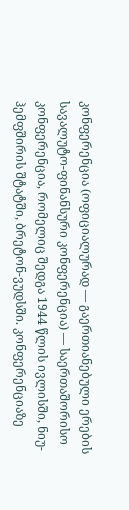კონფერენცია (ოფიციალურად — გაერთიანებული ერების სავალუტო-ფინანსური კონფერენცია) — საერთაშორისო კონფერენცია, რომელიც შედგა 1944 წლის ივლისში, ნიუ-ჰემფშირის შტატში, ბრეტონ-ვუდსში. კონფერენციაზე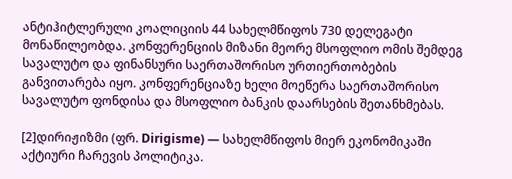ანტიჰიტლერული კოალიციის 44 სახელმწიფოს 730 დელეგატი მონაწილეობდა. კონფერენციის მიზანი მეორე მსოფლიო ომის შემდეგ სავალუტო და ფინანსური საერთაშორისო ურთიერთობების განვითარება იყო. კონფერენციაზე ხელი მოეწერა საერთაშორისო სავალუტო ფონდისა და მსოფლიო ბანკის დაარსების შეთანხმებას.

[2]დირიჟიზმი (ფრ. Dirigisme) — სახელმწიფოს მიერ ეკონომიკაში აქტიური ჩარევის პოლიტიკა.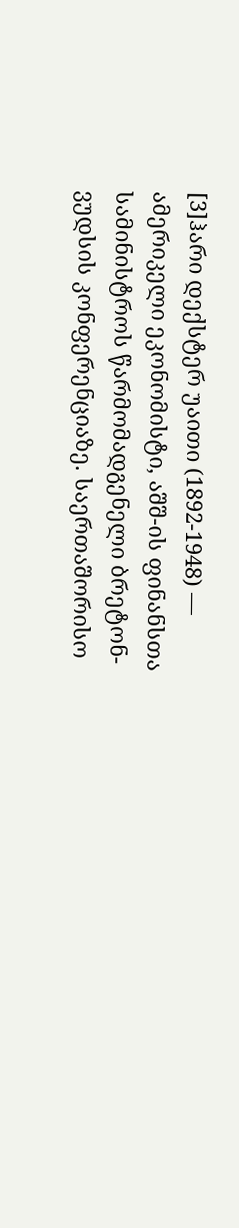[3]ჰარი დექსტერ უაითი (1892-1948) — ამერიკელი ეკონომისტი, აშშ-ის ფინანსთა სამინისტროს წარმომადგენელი ბრეტონ-ვუდსის კონფერენციაზე. საერთაშორისო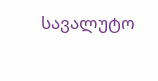სავალუტო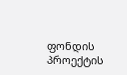ფონდის პროექტის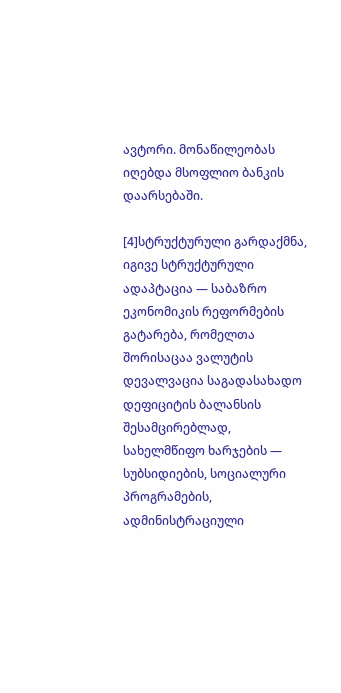ავტორი. მონაწილეობას იღებდა მსოფლიო ბანკის დაარსებაში.

[4]სტრუქტურული გარდაქმნა, იგივე სტრუქტურული ადაპტაცია — საბაზრო ეკონომიკის რეფორმების გატარება, რომელთა შორისაცაა ვალუტის დევალვაცია საგადასახადო დეფიციტის ბალანსის შესამცირებლად, სახელმწიფო ხარჯების — სუბსიდიების, სოციალური პროგრამების, ადმინისტრაციული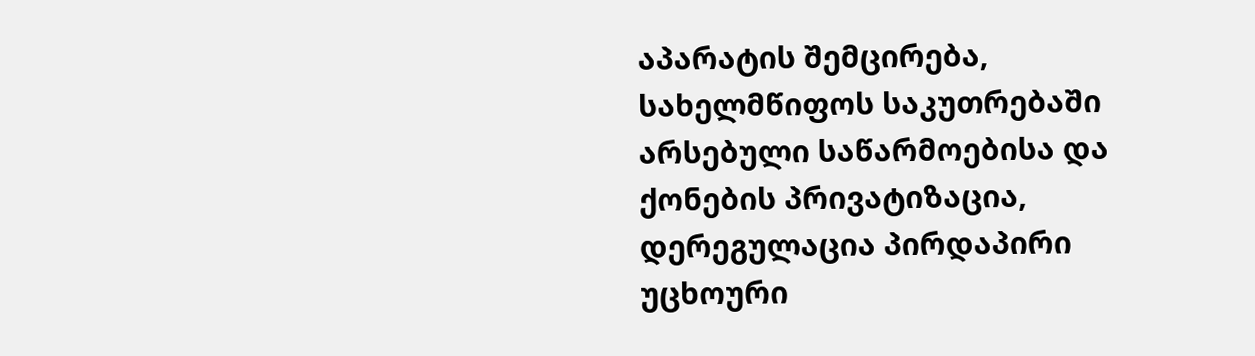აპარატის შემცირება, სახელმწიფოს საკუთრებაში არსებული საწარმოებისა და ქონების პრივატიზაცია, დერეგულაცია პირდაპირი უცხოური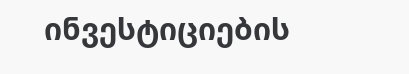ინვესტიციების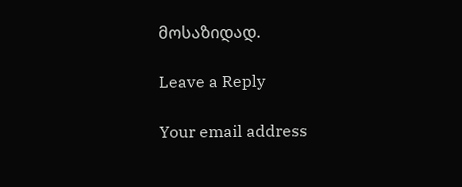მოსაზიდად.

Leave a Reply

Your email address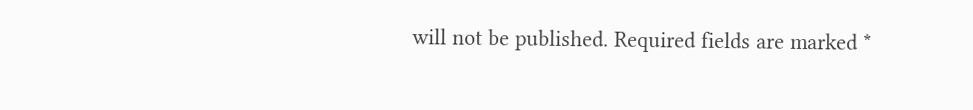will not be published. Required fields are marked *